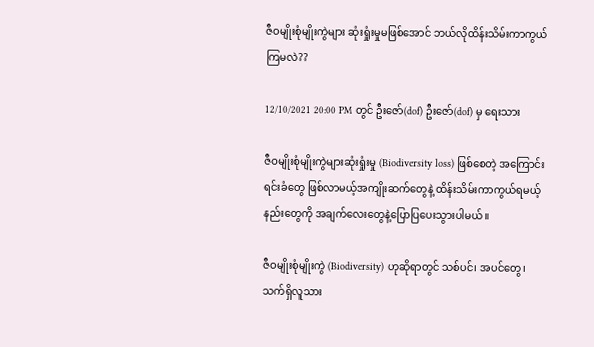ဇီဝမျိုးစုံမျိုးကွဲများ ဆုံးရှုံးမှုမဖြစ်အောင် ဘယ်လိုထိန်းသိမ်းကာကွယ်ကြမလဲ??

12/10/2021 20:00 PM တွင် ဦးဇော်(dof) ဦးဇော်(dof) မှ ရေးသား

ဇီဝမျိုးစုံမျိုးကွဲများဆုံးရှုံးမှု (Biodiversity loss) ဖြစ်စေတဲ့ အကြောင်းရင်းခံတွေ ဖြစ်လာမယ့်အကျိုးဆက်တွေနဲ့ ထိန်းသိမ်းကာကွယ်ရမယ့်နည်းတွေကို အချက်လေးတွေနဲ့ပြောပြပေးသွားပါမယ်။

ဇီဝမျိုးစုံမျိုးကွဲ (Biodiversity) ဟုဆိုရာတွင် သစ်ပင်၊ အပင်တွေ၊ သက်ရှိလူသား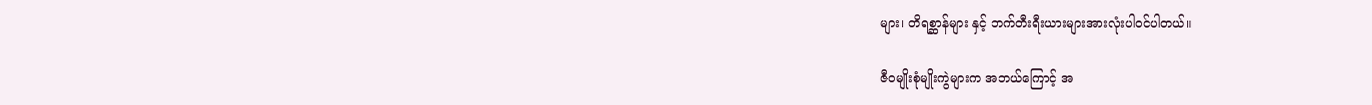များ၊ တိရစ္ဆာန်များ နှင့် ဘက်တီးရီးယားများအားလုံးပါဝင်ပါတယ်။

ဇီဝမျိုးစုံမျိုးကွဲများက အဘယ်ကြောင့် အ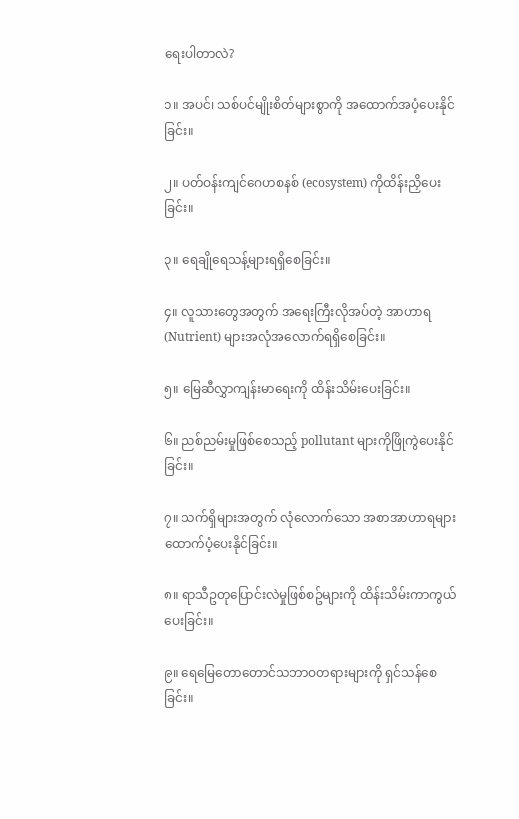ရေးပါတာလဲ?

၁။ အပင်၊ သစ်ပင်မျိုးစိတ်များစွာကို အထောက်အပံ့ပေးနိုင်ခြင်း။

၂။ ပတ်ဝန်းကျင်ဂေဟစနစ် (ecosystem) ကိုထိန်းညှိပေးခြင်း။

၃။ ရေချိုရေသန့်များရရှိစေခြင်း။

၄။ လူသားတွေအတွက် အရေးကြီးလိုအပ်တဲ့ အာဟာရ (Nutrient) များအလုံအလောက်ရရှိစေခြင်း။

၅။ မြေဆီလွှာကျန်းမာရေးကို ထိန်းသိမ်းပေးခြင်း။

၆။ ညစ်ညမ်းမှုဖြစ်စေသည့် pollutant များကိုဖြိုကွဲပေးနိုင်ခြင်း။

၇။ သက်ရှိများအတွက် လုံလောက်သော အစာအာဟာရများထောက်ပံ့ပေးနိုင်ခြင်း။

၈။ ရာသီဥတုပြောင်းလဲမှုဖြစ်စဥ်များကို ထိန်းသိမ်းကာကွယ်ပေးခြင်း။

၉။ ရေမြေတောတောင်သဘာဝတရားများကို ရှင်သန်စေခြင်း။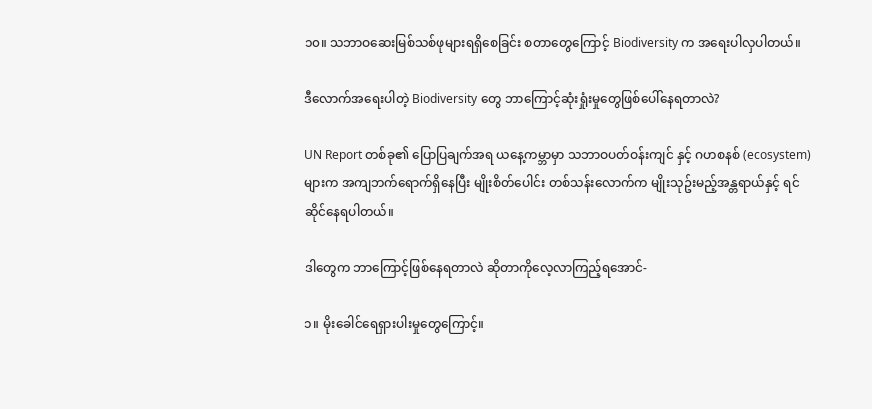၁၀။ သဘာဝဆေးမြစ်သစ်ဖုများရရှိစေခြင်း စတာတွေကြောင့် Biodiversity က အရေးပါလှပါတယ်။

ဒီလောက်အရေးပါတဲ့ Biodiversity တွေ ဘာကြောင့်ဆုံးရှုံးမှုတွေဖြစ်ပေါ်နေရတာလဲ?

UN Report တစ်ခု၏ ပြောပြချက်အရ ယနေ့ကမ္ဘာမှာ သဘာဝပတ်ဝန်းကျင် နှင့် ဂဟစနစ် (ecosystem) များက အကျဘက်ရောက်ရှိနေပြီး မျိုးစိတ်ပေါင်း တစ်သန်းလောက်က မျိုးသုဥ်းမည့်အန္တရာယ်နှင့် ရင်ဆိုင်နေရပါတယ်။

ဒါတွေက ဘာကြောင့်ဖြစ်နေရတာလဲ ဆိုတာကိုလေ့လာကြည့်ရအောင်-

၁။ မိုးခေါင်ရေရှားပါးမှုတွေကြောင့်။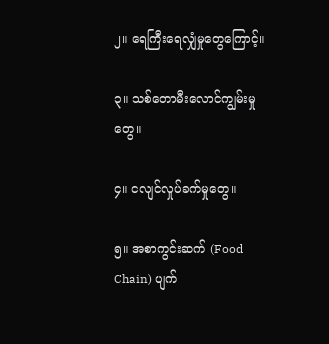၂။ ရေကြီးရေလျှံမှုတွေကြောင့်။

၃။ သစ်တောမီးလောင်ကျွမ်းမှုတွေ။

၄။ ငလျင်လှုပ်ခက်မှုတွေ။

၅။ အစာကွင်းဆက် (Food Chain) ပျက်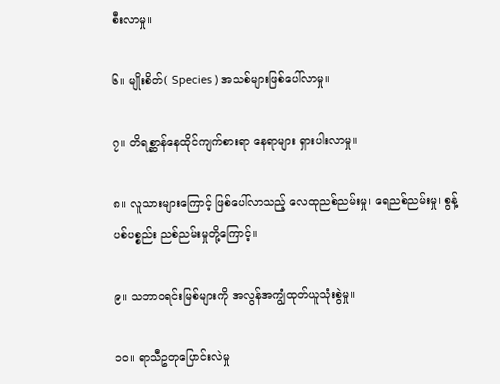စီးလာမှု။

၆။ မျိုးစိတ်( Species ) အသစ်များဖြစ်ပေါ်လာမှု။

၇။ တိရစ္ဆာန်နေထိုင်ကျက်စားရာ နေရာများ ရှားပါးလာမှု။

၈။ လူသားများကြောင့် ဖြစ်ပေါ်လာသည့် လေထုညစ်ညမ်းမှု၊ ရေညစ်ညမ်းမှု၊ စွန့်ပစ်ပစ္စည်း ညစ်ညမ်းမှုတို့ကြောင့်။

၉။ သဘာဝရင်းမြစ်များကို အလွန်အကျွံထုတ်ယူသုံးစွဲမှု။

၁၀။ ရာသီဥတုပြောင်းလဲမှု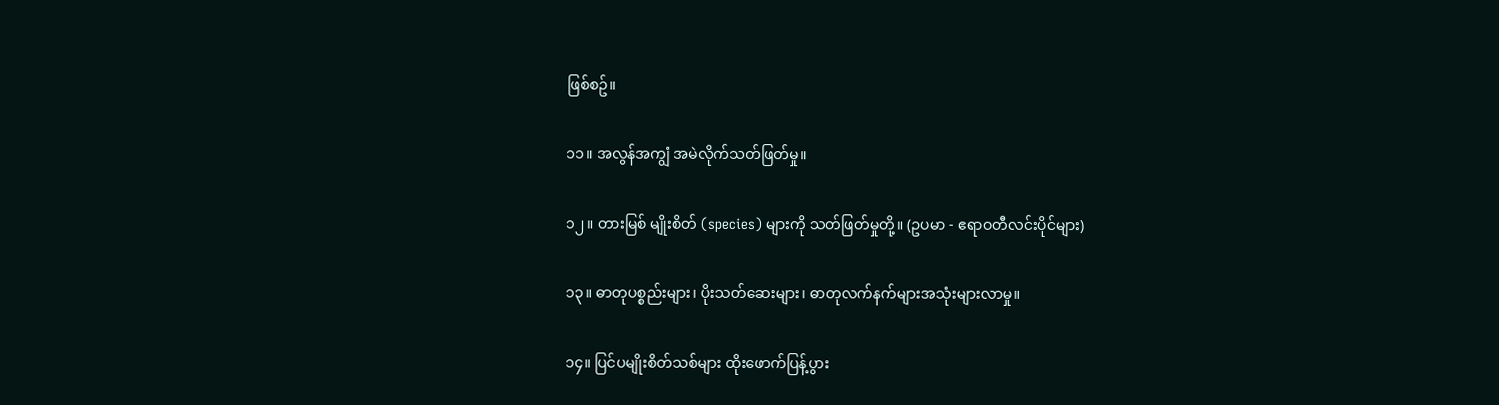ဖြစ်စဥ်။

၁၁။ အလွန်အကျွံ အမဲလိုက်သတ်ဖြတ်မှု။

၁၂။ တားမြစ် မျိုးစိတ် (species) များကို သတ်ဖြတ်မှုတို့။ (ဥပမာ - ဧရာဝတီလင်းပိုင်များ)

၁၃။ ဓာတုပစ္စည်းများ၊ ပိုးသတ်ဆေးများ၊ ဓာတုလက်နက်များအသုံးများလာမှု။

၁၄။ ပြင်ပမျိုးစိတ်သစ်များ ထိုးဖောက်ပြန့်ပွား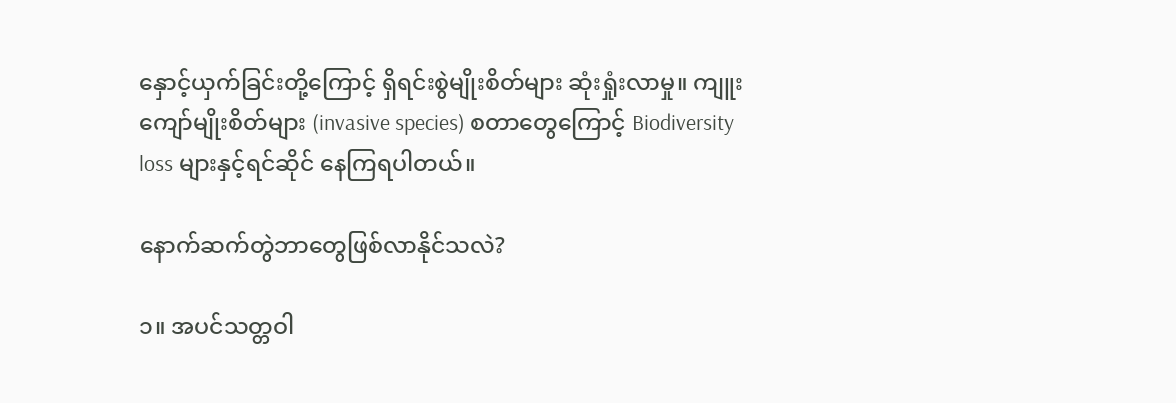နှောင့်ယှက်ခြင်းတို့ကြောင့် ရှိရင်းစွဲမျိုးစိတ်များ ဆုံးရှုံးလာမှု။ ကျူးကျော်မျိုးစိတ်များ (invasive species) စတာတွေကြောင့် Biodiversity loss များနှင့်ရင်ဆိုင် နေကြရပါတယ်။

နောက်ဆက်တွဲဘာတွေဖြစ်လာနိုင်သလဲ?

၁။ အပင်သတ္တဝါ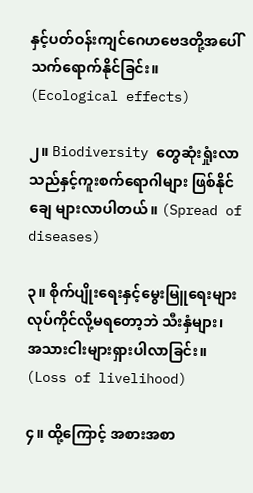နှင့်ပတ်ဝန်းကျင်ဂေဟဗေဒတို့အပေါ် သက်ရောက်နိုင်ခြင်း။ (Ecological effects)

၂။ Biodiversity တွေဆုံးရှုံးလာသည်နှင့်ကူးစက်ရောဂါများ ဖြစ်နိုင်ချေ များလာပါတယ်။ (Spread of diseases)

၃။ စိုက်ပျိုးရေးနှင့်မွေးမြူရေးများ လုပ်ကိုင်လို့မရတော့ဘဲ သီးနှံများ၊ အသားငါးများရှားပါလာခြင်း။ (Loss of livelihood)

၄။ ထို့ကြောင့် အစားအစာ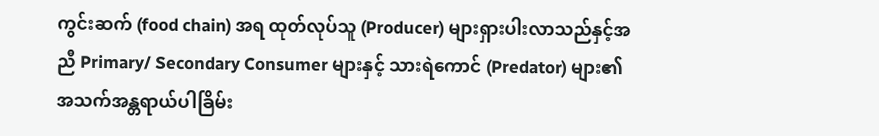ကွင်းဆက် (food chain) အရ ထုတ်လုပ်သူ (Producer) များရှားပါးလာသည်နှင့်အညီ Primary/ Secondary Consumer များနှင့် သားရဲကောင် (Predator) များ၏ အသက်အန္တရာယ်ပါခြိမ်း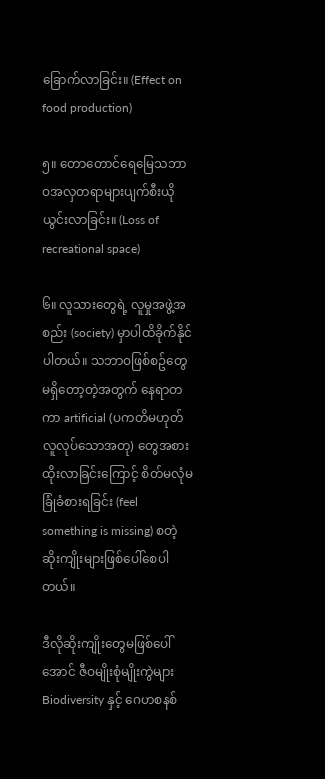ခြောက်လာခြင်း။ (Effect on food production)

၅။ တောတောင်ရေမြေသဘာဝအလှတရာများပျက်စီးယိုယွင်းလာခြင်း။ (Loss of recreational space)

၆။ လူသားတွေရဲ့ လူမှုအဖွဲ့အစည်း (society) မှာပါထိခိုက်နိုင်ပါတယ်။ သဘာဝဖြစ်စဥ်တွေ မရှိတော့တဲ့အတွက် နေရာတကာ artificial (ပကတိမဟုတ် လူလုပ်သောအတု) တွေအစားထိုးလာခြင်းကြောင့် စိတ်မလုံမခြုံခံစားရခြင်း (feel something is missing) စတဲ့ ဆိုးကျိုးများဖြစ်ပေါ်စေပါတယ်။

ဒီလိုဆိုးကျိုးတွေမဖြစ်ပေါ်အောင် ဇီဝမျိုးစုံမျိုးကွဲများ Biodiversity နှင့် ဂေဟစနစ်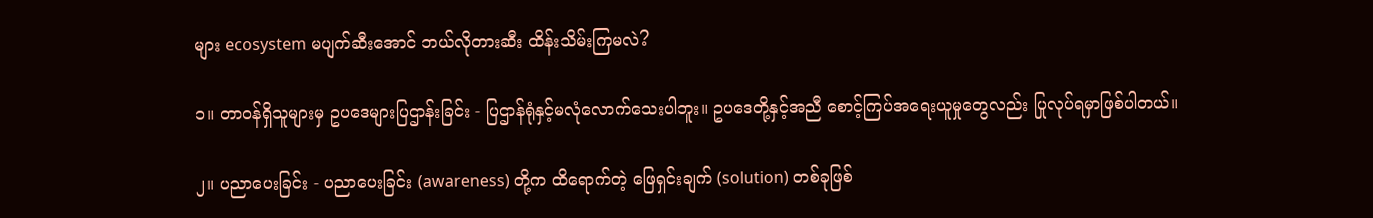များ ecosystem မပျက်ဆီးအောင် ဘယ်လိုတားဆီး ထိန်းသိမ်းကြမလဲ?

၁။ တာဝန်ရှိသူများမှ ဥပဒေများပြဌာန်းခြင်း - ပြဌာန်ရုံနှင့်မလုံလောက်သေးပါဘူး။ ဥပဒေတို့နှင့်အညီ စောင့်ကြပ်အရေးယူမှုတွေလည်း ပြုလုပ်ရမှာဖြစ်ပါတယ်။

၂။ ပညာပေးခြင်း - ပညာပေးခြင်း (awareness) တို့က ထိရောက်တဲ့ ဖြေရှင်းချက် (solution) တစ်ခုဖြစ်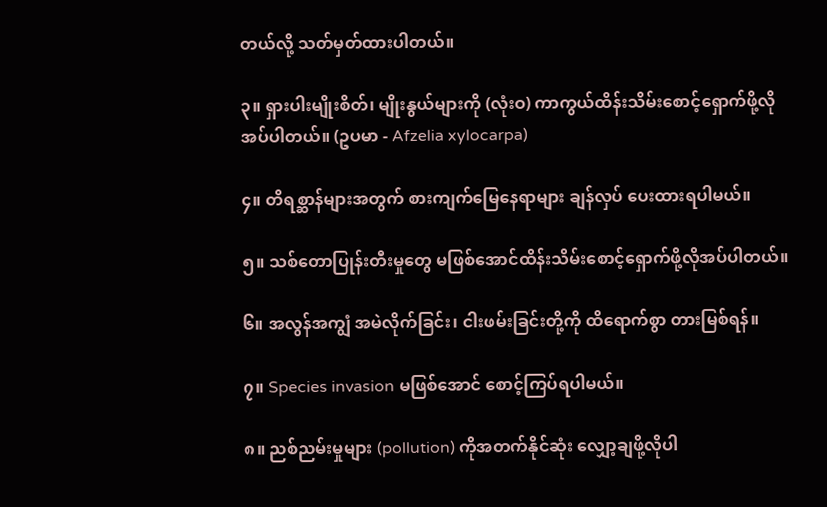တယ်လို့ သတ်မှတ်ထားပါတယ်။

၃။ ရှားပါးမျိုးစိတ်၊ မျိုးနွယ်များကို (လုံးဝ) ကာကွယ်ထိန်းသိမ်းစောင့်ရှောက်ဖို့လိုအပ်ပါတယ်။ (ဥပမာ - Afzelia xylocarpa)

၄။ တိရစ္ဆာန်များအတွက် စားကျက်မြေနေရာများ ချန်လှပ် ပေးထားရပါမယ်။

၅။ သစ်တောပြုန်းတီးမှုတွေ မဖြစ်အောင်ထိန်းသိမ်းစောင့်ရှောက်ဖို့လိုအပ်ပါတယ်။

၆။ အလွန်အကျွံ အမဲလိုက်ခြင်း၊ ငါးဖမ်းခြင်းတို့ကို ထိရောက်စွာ တားမြစ်ရန်။

၇။ Species invasion မဖြစ်အောင် စောင့်ကြပ်ရပါမယ်။

၈။ ညစ်ညမ်းမှုများ (pollution) ကိုအတက်နိုင်ဆုံး လျှော့ချဖို့လိုပါ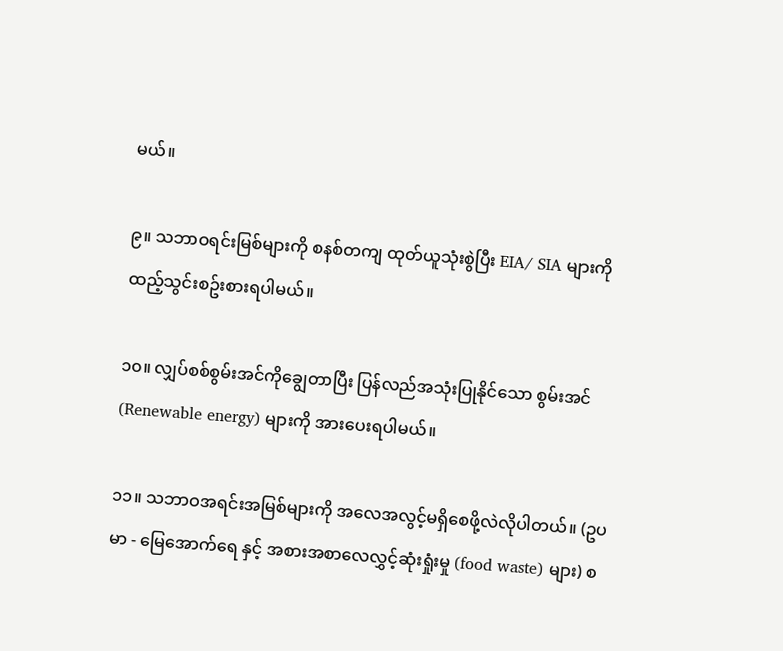မယ်။

၉။ သဘာဝရင်းမြစ်များကို စနစ်တကျ ထုတ်ယူသုံးစွဲပြီး EIA/ SIA များကို ထည့်သွင်းစဥ်းစားရပါမယ်။

၁၀။ လျှပ်စစ်စွမ်းအင်ကိုချွေတာပြီး ပြန်လည်အသုံးပြုနိုင်သော စွမ်းအင် (Renewable energy) များကို အားပေးရပါမယ်။

၁၁။ သဘာဝအရင်းအမြစ်များကို အလေအလွင့်မရှိစေဖို့လဲလိုပါတယ်။ (ဥပမာ - မြေအောက်ရေ နှင့် အစားအစာလေလွှင့်ဆုံးရှုံးမှု (food waste) များ) စ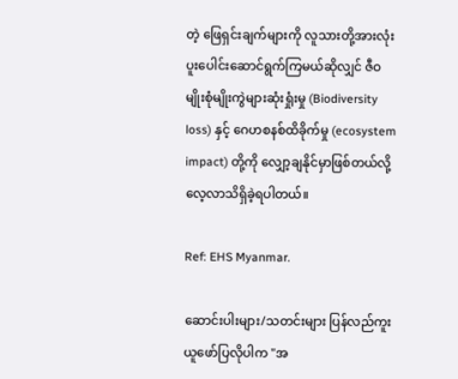တဲ့ ဖြေရှင်းချက်များကို လူသားတို့အားလုံး ပူးပေါင်းဆောင်ရွက်ကြမယ်ဆိုလျှင် ဇီဝမျိုးစုံမျိုးကွဲများဆုံးရှုံးမှု (Biodiversity loss) နှင့် ဂေဟစနစ်ထိခိုက်မှု (ecosystem impact) တို့ကို လျှော့ချနိုင်မှာဖြစ်တယ်လို့ လေ့လာသိရှိခဲ့ရပါတယ်။

Ref: EHS Myanmar.

ဆောင်းပါးများ/သတင်းများ ပြန်လည်ကူးယူဖော်ပြလိုပါက "အ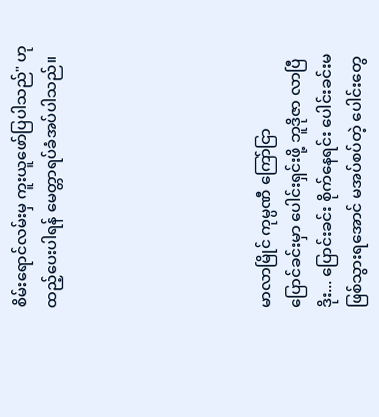စိမ်းရောင်လမ်းမှ ကူးယူဖော်ပြပါသည်" ဟုထည့်ပေးပါရန် မေတ္တာရပ်ခံအပ်ပါသည်။






မာလာမြိုင် ကုမ္ပဏီ ကြော်ငြာ
ပြောင်ခင်းမှာ ပေါင်းရှင်းဖို့ ဘူဒိုဇာ လာပြီ ဒိုး... ပြောင်းခင်း စိုက်နေရင်း ပေါင်းခင်းမဖြစ်သွားရအောင် မအပ်စပ်တဲ့ ပေါင်းတွေ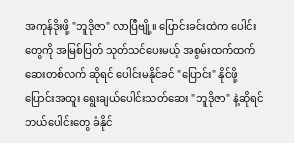အကုန်ဒိုးဖို့ "ဘူဒိုဇာ" လာပြီဗျို့။ ပြောင်းခင်းထဲက ပေါင်းတွေကို အမြစ်ပြတ် သုတ်သင်ပေးမယ့် အစွမ်းထက်ထက် ဆေးတစ်လက် ဆိုရင် ပေါင်းမနိုင်ခင် "ပြောင်း" နိုင်ဖို့ ပြောင်းအထူး ရွေးချယ်ပေါင်းသတ်ဆေး "ဘူဒိုဇာ" နဲ့ဆိုရင် ဘယ်ပေါင်းတွေ ခံနိုင်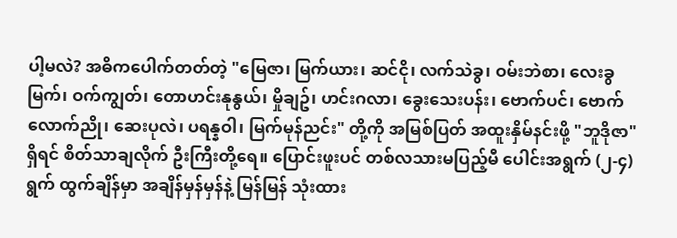ပါ့မလဲ? အဓိကပေါက်တတ်တဲ့ "မြေဇာ၊ မြက်ယား၊ ဆင်ငို၊ လက်သဲခွ၊ ဝမ်းဘဲစာ၊ လေးခွမြက်၊ ဝက်ကျွတ်၊ တောဟင်းနုနွယ်၊ မှိုချဥ်၊ ဟင်းဂလာ၊ ခွေးသေးပန်း၊ ဗောက်ပင်၊ ဗောက်လောက်ညို၊ ဆေးပုလဲ၊ ပရန္နဝါ၊ မြက်မုန်ညင်း" တို့ကို အမြစ်ပြတ် အထူးနှိမ်နင်းဖို့ "ဘူဒိုဇာ" ရှိရင် စိတ်သာချလိုက် ဦးကြီးတို့ရေ။ ပြောင်းဖူးပင် တစ်လသားမပြည့်မီ ပေါင်းအရွက် (၂-၄) ရွက် ထွက်ချိန်မှာ အချိန်မှန်မှန်နဲ့ မြန်မြန် သုံးထား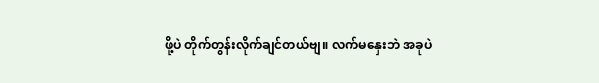ဖို့ပဲ တိုက်တွန်းလိုက်ချင်တယ်ဗျ။ လက်မနှေးဘဲ အခုပဲ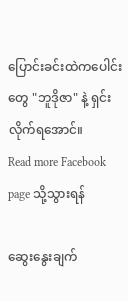ပြောင်းခင်းထဲကပေါင်းတွေ "ဘူဒိုဇာ" နဲ့ ရှင်းလိုက်ရအောင်။
Read more Facebook page သို့သွားရန်

ဆွေးနွေးချက်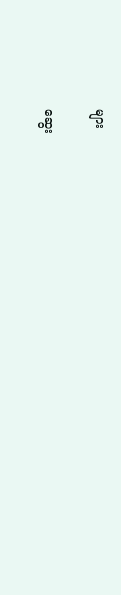များ

ဆွေး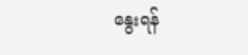နွေးရန်